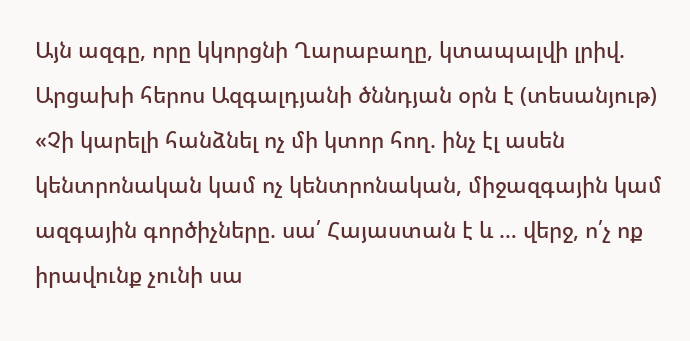Այն ազգը, որը կկորցնի Ղարաբաղը, կտապալվի լրիվ. Արցախի հերոս Ազգալդյանի ծննդյան օրն է (տեսանյութ)
«Չի կարելի հանձնել ոչ մի կտոր հող. ինչ էլ ասեն կենտրոնական կամ ոչ կենտրոնական, միջազգային կամ ազգային գործիչները. սա՛ Հայաստան է և … վերջ, ո՛չ ոք իրավունք չունի սա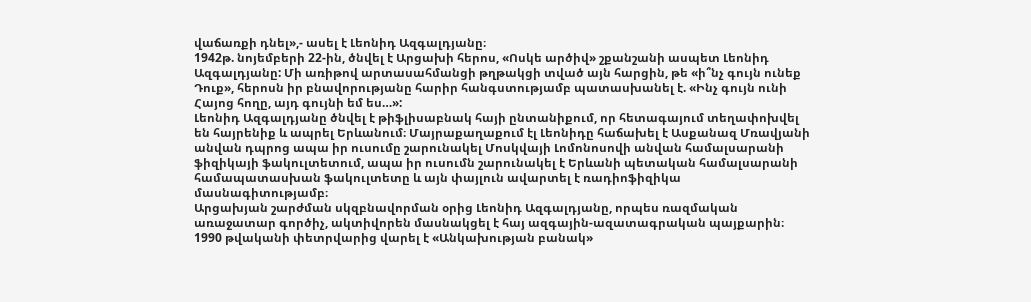վաճառքի դնել»,- ասել է Լեոնիդ Ազգալդյանը։
1942թ. նոյեմբերի 22-ին, ծնվել է Արցախի հերոս, «Ոսկե արծիվ» շքանշանի ասպետ Լեոնիդ Ազգալդյանը: Մի առիթով արտասահմանցի թղթակցի տված այն հարցին, թե «ի՞նչ գույն ունեք Դուք», հերոսն իր բնավորությանը հարիր հանգստությամբ պատասխանել է. «Ինչ գույն ունի Հայոց հողը, այդ գույնի եմ ես…»:
Լեոնիդ Ազգալդյանը ծնվել է թիֆլիսաբնակ հայի ընտանիքում, որ հետագայում տեղափոխվել են հայրենիք և ապրել Երևանում։ Մայրաքաղաքում էլ Լեոնիդը հաճախել է Ասքանազ Մռավյանի անվան դպրոց ապա իր ուսումը շարունակել Մոսկվայի Լոմոնոսովի անվան համալսարանի ֆիզիկայի ֆակուլտետում, ապա իր ուսումն շարունակել է Երևանի պետական համալսարանի համապատասխան ֆակուլտետը և այն փայլուն ավարտել է ռադիոֆիզիկա մասնագիտությամբ։
Արցախյան շարժման սկզբնավորման օրից Լեոնիդ Ազգալդյանը, որպես ռազմական առաջատար գործիչ, ակտիվորեն մասնակցել է հայ ազգային-ազատագրական պայքարին։ 1990 թվականի փետրվարից վարել է «Անկախության բանակ»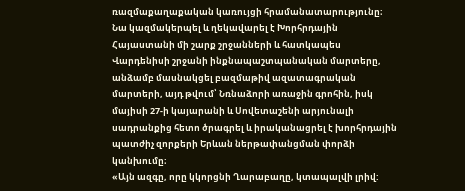ռազմաքաղաքական կառույցի հրամանատարությունը։ Նա կազմակերպել և ղեկավարել է Խորհրդային Հայաստանի մի շարք շրջանների և հատկապես Վարդենիսի շրջանի ինքնապաշտպանական մարտերը, անձամբ մասնակցել բազմաթիվ ազատագրական մարտերի, այդ թվում՝ Նռնաձորի առաջին գրոհին, իսկ մայիսի 27-ի կայարանի և Սովետաշենի արյունալի սադրանքից հետո ծրագրել և իրականացրել է խորհրդային պատժիչ զորքերի Երևան ներթափանցման փորձի կանխումը։
«Այն ազգը, որը կկորցնի Ղարաբաղը, կտապալվի լրիվ: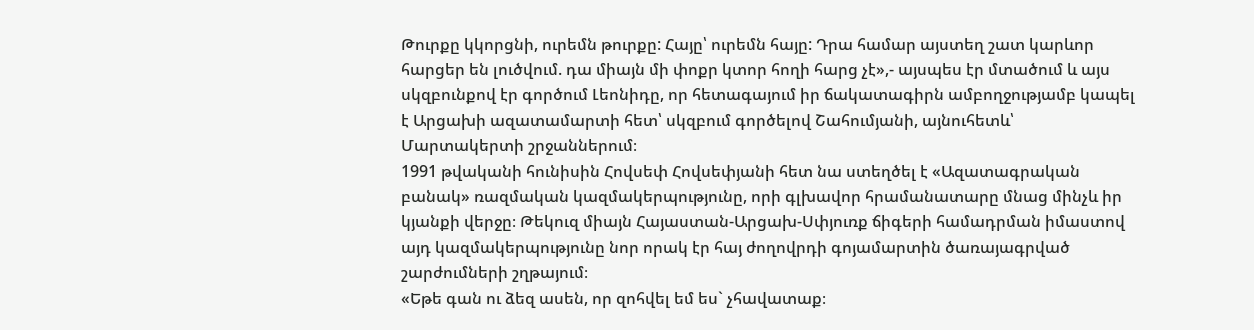Թուրքը կկորցնի, ուրեմն թուրքը: Հայը՝ ուրեմն հայը: Դրա համար այստեղ շատ կարևոր հարցեր են լուծվում. դա միայն մի փոքր կտոր հողի հարց չէ»,- այսպես էր մտածում և այս սկզբունքով էր գործում Լեոնիդը, որ հետագայում իր ճակատագիրն ամբողջությամբ կապել է Արցախի ազատամարտի հետ՝ սկզբում գործելով Շահումյանի, այնուհետև՝ Մարտակերտի շրջաններում։
1991 թվականի հունիսին Հովսեփ Հովսեփյանի հետ նա ստեղծել է «Ազատագրական բանակ» ռազմական կազմակերպությունը, որի գլխավոր հրամանատարը մնաց մինչև իր կյանքի վերջը։ Թեկուզ միայն Հայաստան-Արցախ-Սփյուռք ճիգերի համադրման իմաստով այդ կազմակերպությունը նոր որակ էր հայ ժողովրդի գոյամարտին ծառայագրված շարժումների շղթայում։
«Եթե գան ու ձեզ ասեն, որ զոհվել եմ ես` չհավատաք։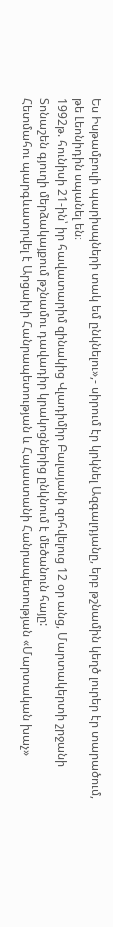Ես Իսթամբուլի պարիսպների տակ եմ ընկնելու»,- սիրում էր կրկնել Ազգալդյանը, երբ թշնամին կեղծ լուրեր էր տարածում, թե Լեոնիդին սպանել են։
1992թ. հունիսի 21-ին՝ իր հավատարիմ զինակից Վլադիմիր Բալայանի զոհվելուց 12 օր անց, Մարտակերտի շրջանի Տոնաշեն գյուղի մերձակայքում թշնամու դավադիր կրակոցներից ընկնում է մեծանուն հայը:
Հետմահու պարգևատրվել է Արցախի Հանրապետության և Հայաստանի Հանրապետության «Մարտական խաչ»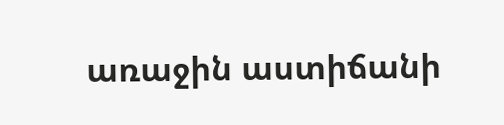առաջին աստիճանի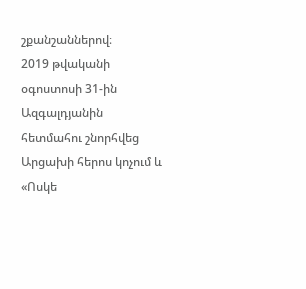շքանշաններով։
2019 թվականի օգոստոսի 31-ին Ազգալդյանին հետմահու շնորհվեց Արցախի հերոս կոչում և «Ոսկե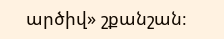արծիվ» շքանշան։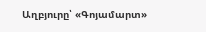Աղբյուրը՝ «Գոյամարտ»